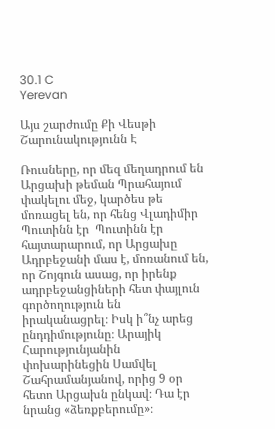30.1 C
Yerevan

Այս շարժումը Քի Վեսթի Շարունակությունն Է

Ռուսները, որ մեզ մեղադրում են Արցախի թեման Պրահայում փակելու մեջ, կարծես թե մոռացել են, որ հենց Վլադիմիր Պուտինն էր  Պուտինն էր հայտարարում, որ Արցախը Ադրբեջանի մաս է, մոռանում են, որ Շոյգուն ասաց, որ իրենք ադրբեջանցիների հետ փայլուն գործողություն են իրականացրել։ Իսկ ի՞նչ արեց ընդդիմությունը։ Արայիկ Հարությունյանին փոխարինեցին Սամվել Շահրամանյանով, որից 9 օր հետո Արցախն ընկավ։ Դա էր նրանց «ձեռքբերումը»։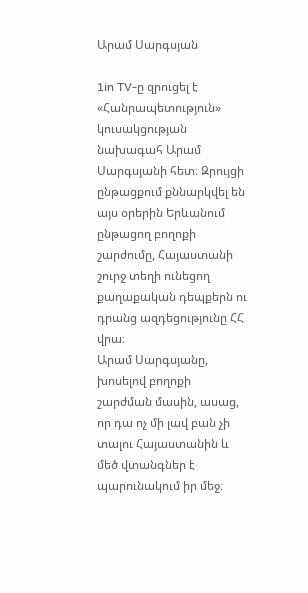Արամ Սարգսյան

1in TV‑ը զրուցել է «Հանրապետություն» կուսակցության նախագահ Արամ Սարգսյանի հետ։ Զրույցի ընթացքում քննարկվել են այս օրերին Երևանում ընթացող բողոքի շարժումը, Հայաստանի շուրջ տեղի ունեցող քաղաքական դեպքերն ու դրանց ազդեցությունը ՀՀ վրա։
Արամ Սարգսյանը, խոսելով բողոքի շարժման մասին, ասաց, որ դա ոչ մի լավ բան չի տալու Հայաստանին և մեծ վտանգներ է պարունակում իր մեջ։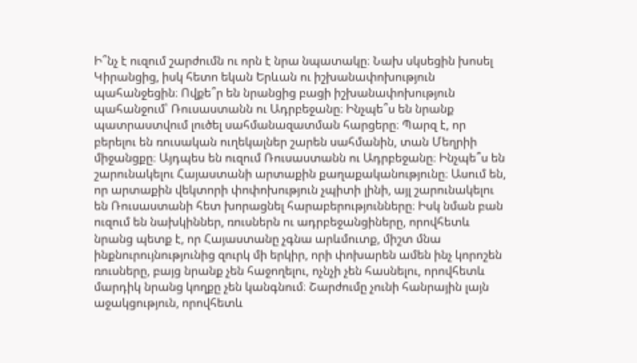Ի՞նչ է ուզում շարժումն ու որն է նրա նպատակը։ Նախ սկսեցին խոսել Կիրանցից, իսկ հետո եկան Երևան ու իշխանափոխություն պահանջեցին։ Ովքե՞ր են նրանցից բացի իշխանափոխություն պահանջում՝ Ռուսաստանն ու Ադրբեջանը։ Ինչպե՞ս են նրանք պատրաստվում լուծել սահմանազատման հարցերը։ Պարզ է, որ բերելու են ռուսական ուղեկալներ շարեն սահմանին, տան Մեղրիի միջանցքը։ Այդպես են ուզում Ռուսաստանն ու Ադրբեջանը։ Ինչպե՞ս են շարունակելու Հայաստանի արտաքին քաղաքականությունը։ Ասում են, որ արտաքին վեկտորի փոփոխություն չպիտի լինի, այլ շարունակելու են Ռուսաստանի հետ խորացնել հարաբերությունները։ Իսկ նման բան ուզում են նախկիններ, ռուսներն ու ադրբեջանցիները, որովհետև նրանց պետք է, որ Հայաստանը չգնա արևմուտք, միշտ մնա ինքնուրույնությունից զուրկ մի երկիր, որի փոխարեն ամեն ինչ կորոշեն ռուսները, բայց նրանք չեն հաջողելու, ոչնչի չեն հասնելու, որովհետև մարդիկ նրանց կողքը չեն կանգնում։ Շարժումը չունի հանրային լայն աջակցություն, որովհետև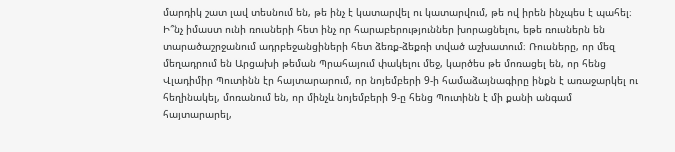մարդիկ շատ լավ տեսնում են, թե ինչ է կատարվել ու կատարվում, թե ով իրեն ինչպես է պահել։ Ի՞նչ իմաստ ունի ռուսների հետ ինչ որ հարաբերություններ խորացնելու, եթե ռուսներն են տարածաշրջանում ադրբեջանցիների հետ ձեռք-ձեքռի տված աշխատում։ Ռուսները, որ մեզ մեղադրում են Արցախի թեման Պրահայում փակելու մեջ, կարծես թե մոռացել են, որ հենց Վլադիմիր Պուտինն էր հայտարարում, որ նոյեմբերի 9‑ի համաձայնագիրը ինքն է առաջարկել ու հեղինակել, մոռանում են, որ մինչև նոյեմբերի 9‑ը հենց Պուտինն է մի քանի անգամ հայտարարել,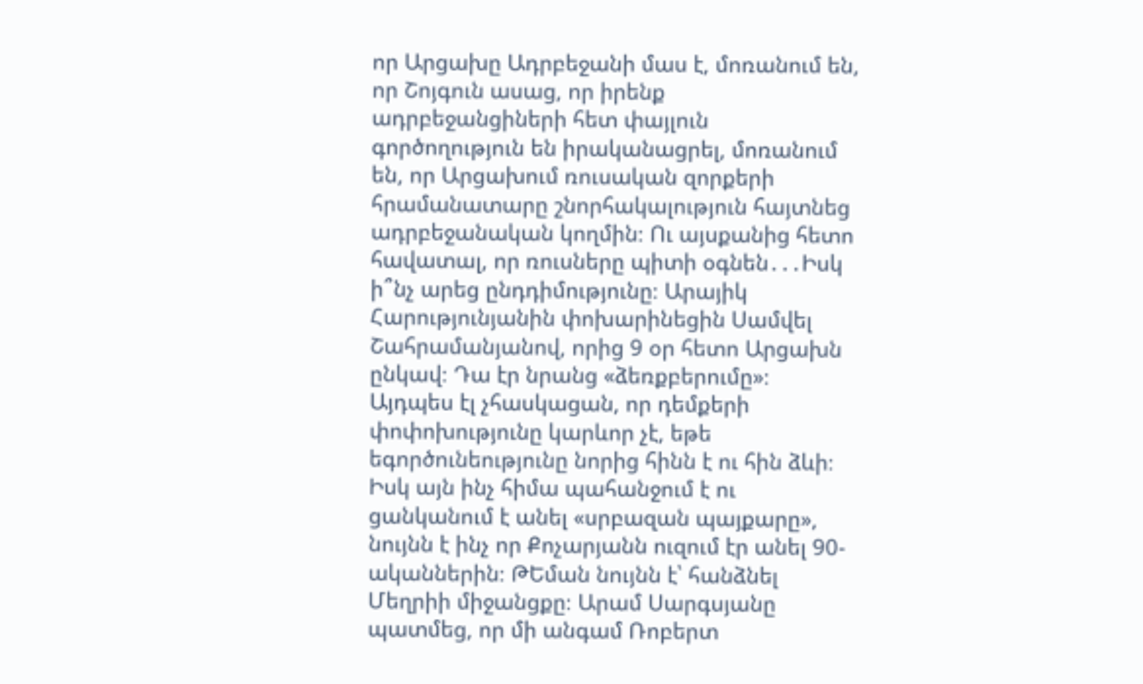որ Արցախը Ադրբեջանի մաս է, մոռանում են, որ Շոյգուն ասաց, որ իրենք ադրբեջանցիների հետ փայլուն գործողություն են իրականացրել, մոռանում են, որ Արցախում ռուսական զորքերի հրամանատարը շնորհակալություն հայտնեց ադրբեջանական կողմին։ Ու այսքանից հետո հավատալ, որ ռուսները պիտի օգնեն․․․Իսկ ի՞նչ արեց ընդդիմությունը։ Արայիկ Հարությունյանին փոխարինեցին Սամվել Շահրամանյանով, որից 9 օր հետո Արցախն ընկավ։ Դա էր նրանց «ձեռքբերումը»։ Այդպես էլ չհասկացան, որ դեմքերի փոփոխությունը կարևոր չէ, եթե եգործունեությունը նորից հինն է ու հին ձևի։ Իսկ այն ինչ հիմա պահանջում է ու ցանկանում է անել «սրբազան պայքարը», նույնն է ինչ որ Քոչարյանն ուզում էր անել 90-ականներին։ ԹԵման նույնն է՝ հանձնել Մեղրիի միջանցքը։ Արամ Սարգսյանը պատմեց, որ մի անգամ Ռոբերտ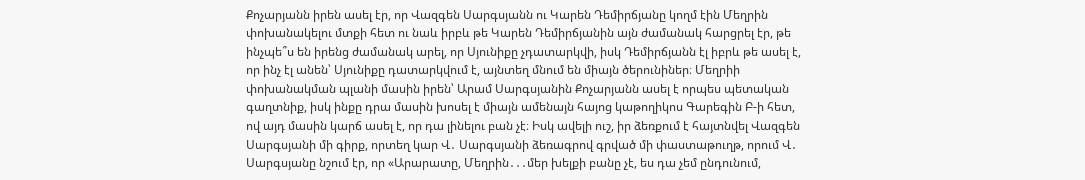Քոչարյանն իրեն ասել էր, որ Վազգեն Սարգսյանն ու Կարեն Դեմիրճյանը կողմ էին Մեղրին փոխանակելու մտքի հետ ու նաև իրբև թե Կարեն Դեմիրճյանին այն ժամանակ հարցրել էր, թե ինչպե՞ս են իրենց ժամանակ արել, որ Սյունիքը չդատարկվի, իսկ Դեմիրճյանն էլ իբրև թե ասել է, որ ինչ էլ անեն՝ Սյունիքը դատարկվում է, այնտեղ մնում են միայն ծերունիներ։ Մեղրիի փոխանակման պլանի մասին իրեն՝ Արամ Սարգսյանին Քոչարյանն ասել է որպես պետական գաղտնիք, իսկ ինքը դրա մասին խոսել է միայն ամենայն հայոց կաթողիկոս Գարեգին Բ‑ի հետ, ով այդ մասին կարճ ասել է, որ դա լինելու բան չէ։ Իսկ ավելի ուշ, իր ձեռքում է հայտնվել Վազգեն Սարգսյանի մի գիրք, որտեղ կար Վ․ Սարգսյանի ձեռագրով գրված մի փաստաթուղթ, որում Վ․ Սարգսյանը նշում էր, որ «Արարատը, Մեղրին․․․մեր խելքի բանը չէ, ես դա չեմ ընդունում,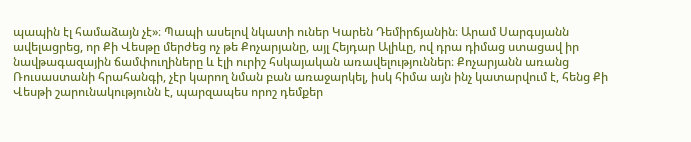պապին էլ համաձայն չէ»։ Պապի ասելով նկատի ուներ Կարեն Դեմիրճյանին։ Արամ Սարգսյանն ավելացրեց, որ Քի Վեսթը մերժեց ոչ թե Քոչարյանը, այլ Հեյդար Ալիևը, ով դրա դիմաց ստացավ իր նավթագազային ճամփուղիները և էլի ուրիշ հսկայական առավելություններ։ Քոչարյանն առանց Ռուսաստանի հրահանգի, չէր կարող նման բան առաջարկել, իսկ հիմա այն ինչ կատարվում է, հենց Քի Վեսթի շարունակությունն է, պարզապես որոշ դեմքեր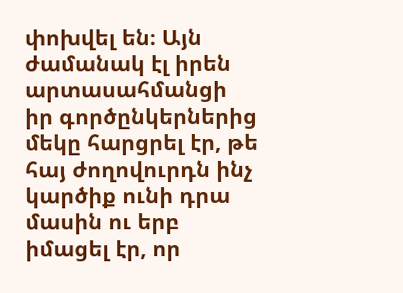փոխվել են։ Այն ժամանակ էլ իրեն արտասահմանցի իր գործընկերներից մեկը հարցրել էր, թե հայ ժողովուրդն ինչ կարծիք ունի դրա մասին ու երբ իմացել էր, որ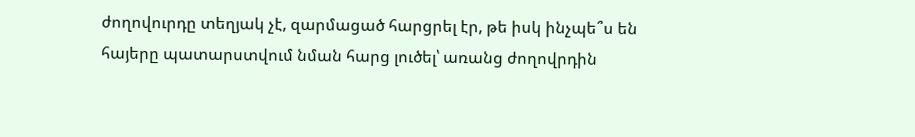ժողովուրդը տեղյակ չէ, զարմացած հարցրել էր, թե իսկ ինչպե՞ս են հայերը պատարստվում նման հարց լուծել՝ առանց ժողովրդին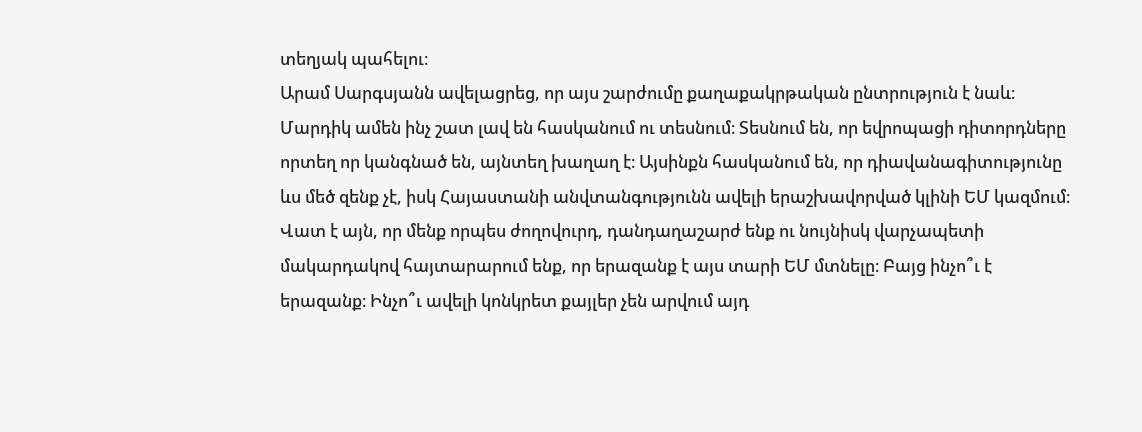տեղյակ պահելու։
Արամ Սարգսյանն ավելացրեց, որ այս շարժումը քաղաքակրթական ընտրություն է նաև։ Մարդիկ ամեն ինչ շատ լավ են հասկանում ու տեսնում։ Տեսնում են, որ եվրոպացի դիտորդները որտեղ որ կանգնած են, այնտեղ խաղաղ է։ Այսինքն հասկանում են, որ դիավանագիտությունը ևս մեծ զենք չէ, իսկ Հայաստանի անվտանգությունն ավելի երաշխավորված կլինի ԵՄ կազմում։ Վատ է այն, որ մենք որպես ժողովուրդ, դանդաղաշարժ ենք ու նույնիսկ վարչապետի մակարդակով հայտարարում ենք, որ երազանք է այս տարի ԵՄ մտնելը։ Բայց ինչո՞ւ է երազանք։ Ինչո՞ւ ավելի կոնկրետ քայլեր չեն արվում այդ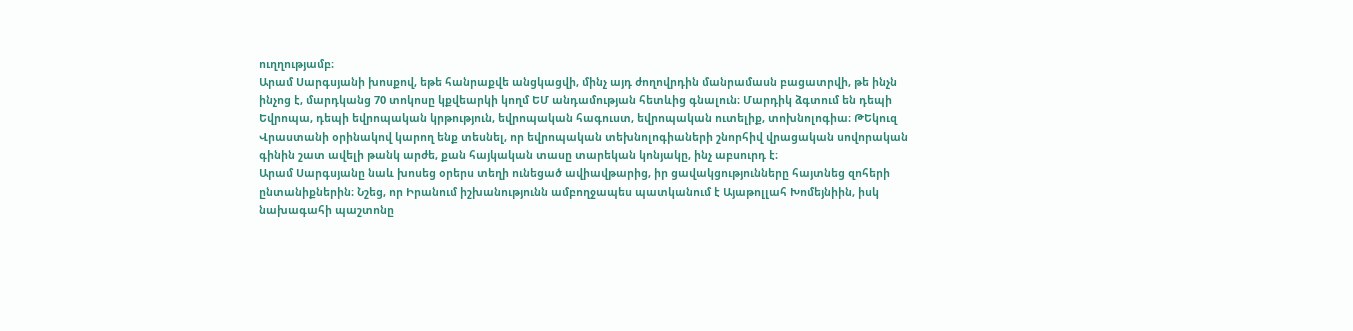ուղղությամբ։
Արամ Սարգսյանի խոսքով, եթե հանրաքվե անցկացվի, մինչ այդ ժողովրդին մանրամասն բացատրվի, թե ինչն ինչոց է, մարդկանց 70 տոկոսը կքվեարկի կողմ ԵՄ անդամության հետևից գնալուն։ Մարդիկ ձգտում են դեպի Եվրոպա, դեպի եվրոպական կրթություն, եվրոպական հագուստ, եվրոպական ուտելիք, տոխնոլոգիա։ ԹԵկուզ Վրաստանի օրինակով կարող ենք տեսնել, որ եվրոպական տեխնոլոգիաների շնորհիվ վրացական սովորական գինին շատ ավելի թանկ արժե, քան հայկական տասը տարեկան կոնյակը, ինչ աբսուրդ է։
Արամ Սարգսյանը նաև խոսեց օրերս տեղի ունեցած ավիավթարից, իր ցավակցությունները հայտնեց զոհերի ընտանիքներին։ Նշեց, որ Իրանում իշխանությունն ամբողջապես պատկանում է Այաթոլլահ Խոմեյնիին, իսկ նախագահի պաշտոնը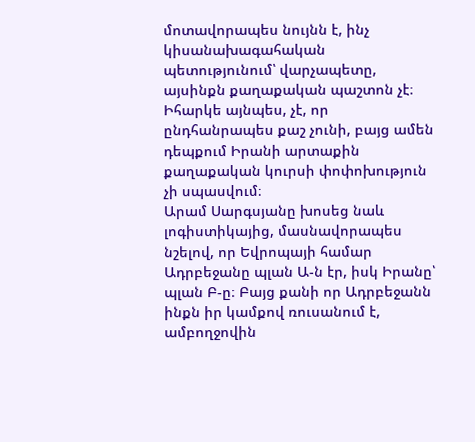մոտավորապես նույնն է, ինչ կիսանախագահական պետությունում՝ վարչապետը, այսինքն քաղաքական պաշտոն չէ։ Իհարկե այնպես, չէ, որ ընդհանրապես քաշ չունի, բայց ամեն դեպքում Իրանի արտաքին քաղաքական կուրսի փոփոխություն չի սպասվում։
Արամ Սարգսյանը խոսեց նաև լոգիստիկայից, մասնավորապես նշելով, որ Եվրոպայի համար Ադրբեջանը պլան Ա‑ն էր, իսկ Իրանը՝ պլան Բ‑ը։ Բայց քանի որ Ադրբեջանն ինքն իր կամքով ռուսանում է, ամբողջովին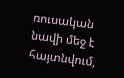ռուսական նավի մեջ է հայտնվում,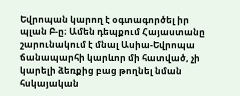Եվրոպան կարող է օգտագործել իր պլան Բ‑ը։ Ամեն դեպքում Հայաստանը շարունակում է մնալ Ասիա-Եվրոպա ճանապարհի կարևոր մի հատված, չի կարելի ձեռքից բաց թողնել նման հսկայական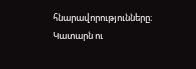հնարավորությունները։ Կատարն ու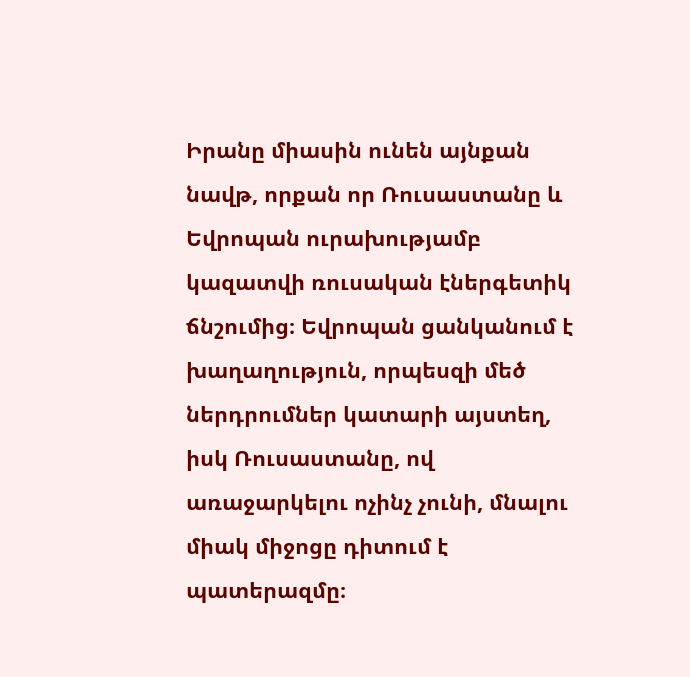Իրանը միասին ունեն այնքան նավթ, որքան որ Ռուսաստանը և Եվրոպան ուրախությամբ կազատվի ռուսական էներգետիկ ճնշումից։ Եվրոպան ցանկանում է խաղաղություն, որպեսզի մեծ ներդրումներ կատարի այստեղ, իսկ Ռուսաստանը, ով առաջարկելու ոչինչ չունի, մնալու միակ միջոցը դիտում է պատերազմը։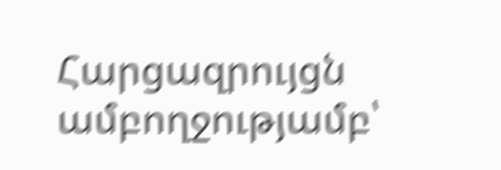Հարցազրույցն ամբողջությամբ՝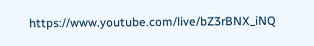https://www.youtube.com/live/bZ3rBNX_iNQ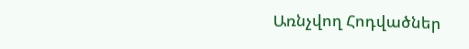Առնչվող Հոդվածներ